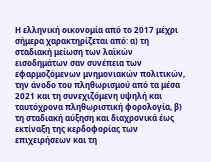Η ελληνική οικονομία από το 2017 μέχρι σήμερα χαρακτηρίζεται από: α) τη σταδιακή μείωση των λαϊκών εισοδημάτων σαν συνέπεια των εφαρμοζόμενων μνημονιακών πολιτικών, την άνοδο του πληθωρισμού από τα μέσα 2021 και τη συνεχιζόμενη υψηλή και ταυτόχρονα πληθωριστική φορολογία, β) τη σταδιακή αύξηση και διαχρονικά έως εκτίναξη της κερδοφορίας των επιχειρήσεων και τη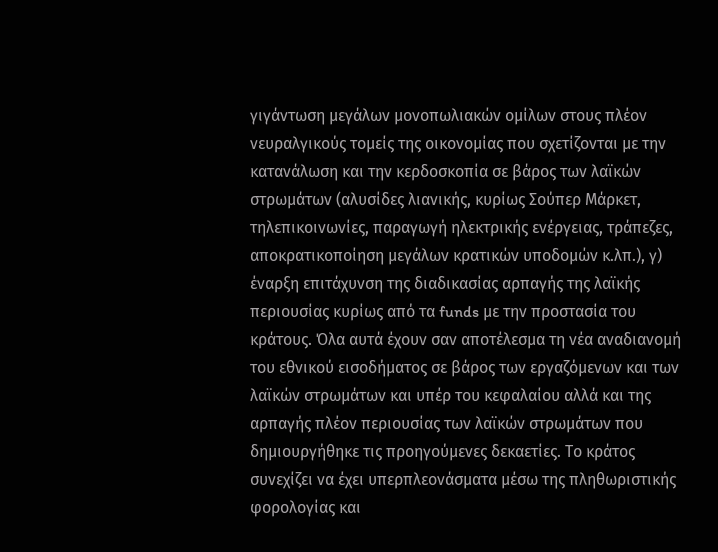γιγάντωση μεγάλων μονοπωλιακών ομίλων στους πλέον νευραλγικούς τομείς της οικονομίας που σχετίζονται με την κατανάλωση και την κερδοσκοπία σε βάρος των λαϊκών στρωμάτων (αλυσίδες λιανικής, κυρίως Σούπερ Μάρκετ, τηλεπικοινωνίες, παραγωγή ηλεκτρικής ενέργειας, τράπεζες, αποκρατικοποίηση μεγάλων κρατικών υποδομών κ.λπ.), γ) έναρξη επιτάχυνση της διαδικασίας αρπαγής της λαϊκής περιουσίας κυρίως από τα funds με την προστασία του κράτους. Όλα αυτά έχουν σαν αποτέλεσμα τη νέα αναδιανομή του εθνικού εισοδήματος σε βάρος των εργαζόμενων και των λαϊκών στρωμάτων και υπέρ του κεφαλαίου αλλά και της αρπαγής πλέον περιουσίας των λαϊκών στρωμάτων που δημιουργήθηκε τις προηγούμενες δεκαετίες. Το κράτος συνεχίζει να έχει υπερπλεονάσματα μέσω της πληθωριστικής φορολογίας και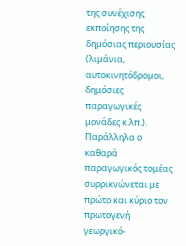της συνέχισης εκποίησης της δημόσιας περιουσίας (λιμάνια, αυτοκινητόδρομοι, δημόσιες παραγωγικές μονάδες κ.λπ.).
Παράλληλα ο καθαρά παραγωγικός τομέας συρρικνώνεται με πρώτο και κύριο τον πρωτογενή γεωργικό-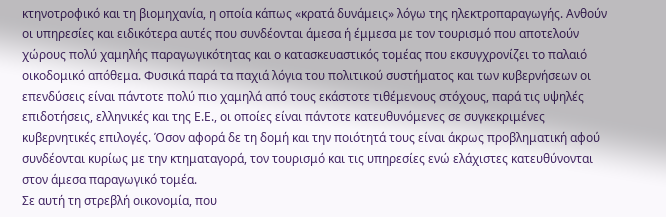κτηνοτροφικό και τη βιομηχανία, η οποία κάπως «κρατά δυνάμεις» λόγω της ηλεκτροπαραγωγής. Ανθούν οι υπηρεσίες και ειδικότερα αυτές που συνδέονται άμεσα ή έμμεσα με τον τουρισμό που αποτελούν χώρους πολύ χαμηλής παραγωγικότητας και ο κατασκευαστικός τομέας που εκσυγχρονίζει το παλαιό οικοδομικό απόθεμα. Φυσικά παρά τα παχιά λόγια του πολιτικού συστήματος και των κυβερνήσεων οι επενδύσεις είναι πάντοτε πολύ πιο χαμηλά από τους εκάστοτε τιθέμενους στόχους, παρά τις υψηλές επιδοτήσεις, ελληνικές και της Ε.Ε., οι οποίες είναι πάντοτε κατευθυνόμενες σε συγκεκριμένες κυβερνητικές επιλογές. Όσον αφορά δε τη δομή και την ποιότητά τους είναι άκρως προβληματική αφού συνδέονται κυρίως με την κτηματαγορά, τον τουρισμό και τις υπηρεσίες ενώ ελάχιστες κατευθύνονται στον άμεσα παραγωγικό τομέα.
Σε αυτή τη στρεβλή οικονομία, που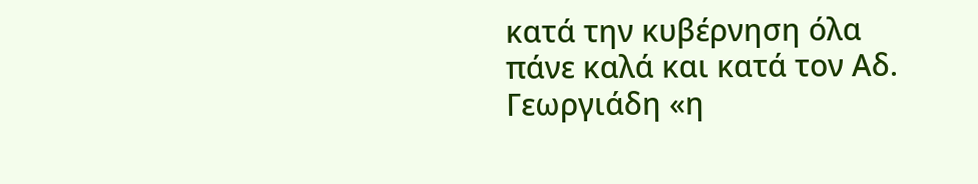κατά την κυβέρνηση όλα πάνε καλά και κατά τον Αδ. Γεωργιάδη «η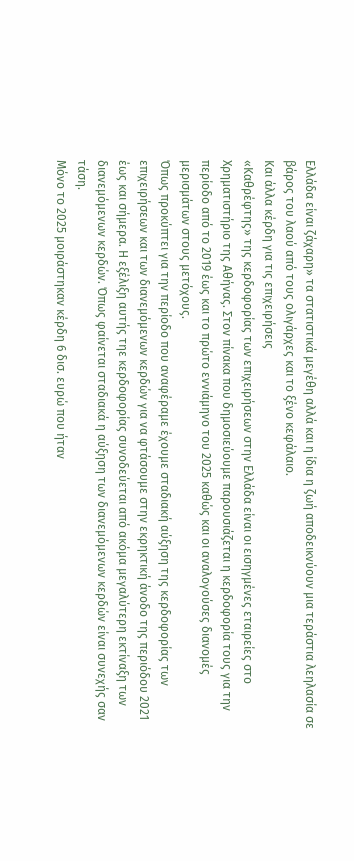Ελλάδα είναι ζάχαρη» τα στατιστικά μεγέθη αλλά και η ίδια η ζωή αποδεικνύουν μια τεράστια λεηλασία σε βάρος του λαού από τους ολιγάρχες και το ξένο κεφάλαιο.
Και άλλα κέρδη για τις επιχειρήσεις
«Καθρέφτης» της κερδοφορίας των επιχειρήσεων στην Ελλάδα είναι οι εισηγμένες εταιρείες στο Χρηματιστήριο της Αθήνας. Στον πίνακα που δημοσιεύουμε παρουσιάζεται η κερδοφορία τους για την περίοδο από το 2019 έως και το πρώτο εννιάμηνο του 2025 καθώς και οι αναλογούσες διανομές μερισμάτων στους μετόχους.
Όπως προκύπτει για την περίοδο που αναφέραμε έχουμε σταδιακή αύξηση της κερδοφορίας των επιχειρήσεων και των διανεμόμενων κερδών για να φτάσουμε στην εκρηκτική άνοδο της περιόδου 2021 έως και σήμερα. Η εξέλιξη αυτής τηε κερδοφορίας συνοδεύεται από ακόμα μεγαλύτερη εκτίναξη των διανεμόμενων κερδών. Όπως φαίνεται σταδιακά η αύξηση των διανεμόμενων κερδών είναι συνεχής σαν τάση.
Μόνο το 2025 μοιράστηκαν κέρδη 6 δισ. ευρώ που ήταν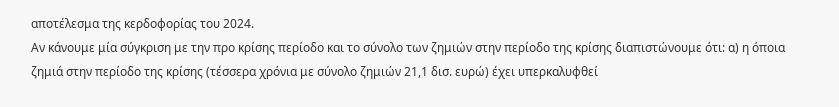αποτέλεσμα της κερδοφορίας του 2024.
Αν κάνουμε μία σύγκριση με την προ κρίσης περίοδο και το σύνολο των ζημιών στην περίοδο της κρίσης διαπιστώνουμε ότι: α) η όποια ζημιά στην περίοδο της κρίσης (τέσσερα χρόνια με σύνολο ζημιών 21,1 δισ. ευρώ) έχει υπερκαλυφθεί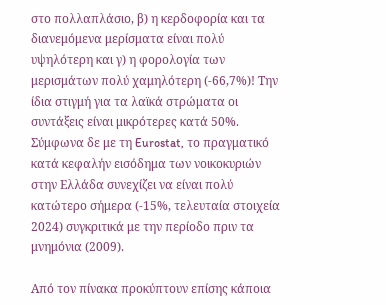στο πολλαπλάσιο, β) η κερδοφορία και τα διανεμόμενα μερίσματα είναι πολύ υψηλότερη και γ) η φορολογία των μερισμάτων πολύ χαμηλότερη (-66,7%)! Την ίδια στιγμή για τα λαϊκά στρώματα οι συντάξεις είναι μικρότερες κατά 50%. Σύμφωνα δε με τη Eurostat, το πραγματικό κατά κεφαλήν εισόδημα των νοικοκυριών στην Ελλάδα συνεχίζει να είναι πολύ κατώτερο σήμερα (-15%, τελευταία στοιχεία 2024) συγκριτικά με την περίοδο πριν τα μνημόνια (2009).

Από τον πίνακα προκύπτουν επίσης κάποια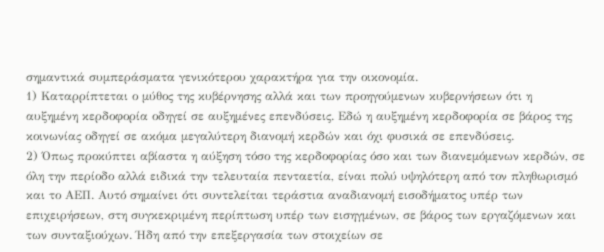σημαντικά συμπεράσματα γενικότερου χαρακτήρα για την οικονομία.
1) Καταρρίπτεται ο μύθος της κυβέρνησης αλλά και των προηγούμενων κυβερνήσεων ότι η αυξημένη κερδοφορία οδηγεί σε αυξημένες επενδύσεις. Εδώ η αυξημένη κερδοφορία σε βάρος της κοινωνίας οδηγεί σε ακόμα μεγαλύτερη διανομή κερδών και όχι φυσικά σε επενδύσεις.
2) Όπως προκύπτει αβίαστα η αύξηση τόσο της κερδοφορίας όσο και των διανεμόμενων κερδών, σε όλη την περίοδο αλλά ειδικά την τελευταία πενταετία, είναι πολύ υψηλότερη από τον πληθωρισμό και το ΑΕΠ. Αυτό σημαίνει ότι συντελείται τεράστια αναδιανομή εισοδήματος υπέρ των επιχειρήσεων, στη συγκεκριμένη περίπτωση υπέρ των εισηγμένων, σε βάρος των εργαζόμενων και των συνταξιούχων. Ήδη από την επεξεργασία των στοιχείων σε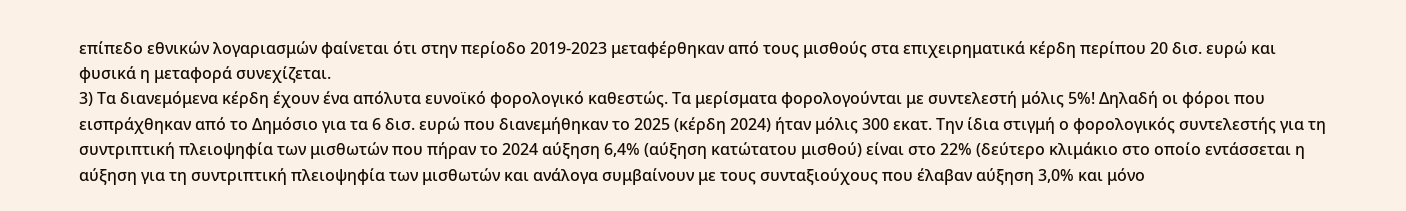επίπεδο εθνικών λογαριασμών φαίνεται ότι στην περίοδο 2019-2023 μεταφέρθηκαν από τους μισθούς στα επιχειρηματικά κέρδη περίπου 20 δισ. ευρώ και φυσικά η μεταφορά συνεχίζεται.
3) Τα διανεμόμενα κέρδη έχουν ένα απόλυτα ευνοϊκό φορολογικό καθεστώς. Τα μερίσματα φορολογούνται με συντελεστή μόλις 5%! Δηλαδή οι φόροι που εισπράχθηκαν από το Δημόσιο για τα 6 δισ. ευρώ που διανεμήθηκαν το 2025 (κέρδη 2024) ήταν μόλις 300 εκατ. Την ίδια στιγμή ο φορολογικός συντελεστής για τη συντριπτική πλειοψηφία των μισθωτών που πήραν το 2024 αύξηση 6,4% (αύξηση κατώτατου μισθού) είναι στο 22% (δεύτερο κλιμάκιο στο οποίο εντάσσεται η αύξηση για τη συντριπτική πλειοψηφία των μισθωτών και ανάλογα συμβαίνουν με τους συνταξιούχους που έλαβαν αύξηση 3,0% και μόνο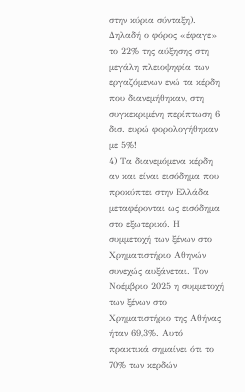στην κύρια σύνταξη). Δηλαδή ο φόρος «έφαγε» το 22% της αύξησης στη μεγάλη πλειοψηφία των εργαζόμενων ενώ τα κέρδη που διανεμήθηκαν, στη συγκεκριμένη περίπτωση 6 δισ. ευρώ φορολογήθηκαν με 5%!
4) Τα διανεμόμενα κέρδη αν και είναι εισόδημα που προκύπτει στην Ελλάδα μεταφέρονται ως εισόδημα στο εξωτερικό. Η συμμετοχή των ξένων στο Χρηματιστήριο Αθηνών συνεχώς αυξάνεται. Τον Νοέμβριο 2025 η συμμετοχή των ξένων στο Χρηματιστήριο της Αθήνας ήταν 69,3%. Αυτό πρακτικά σημαίνει ότι το 70% των κερδών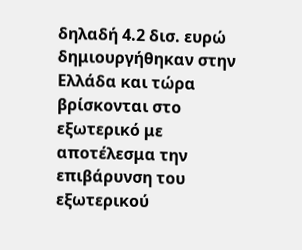δηλαδή 4.2 δισ. ευρώ δημιουργήθηκαν στην Ελλάδα και τώρα βρίσκονται στο εξωτερικό με αποτέλεσμα την επιβάρυνση του εξωτερικού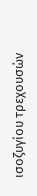ισοζυγίου τρεχουσών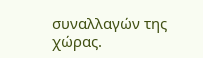συναλλαγών της χώρας.